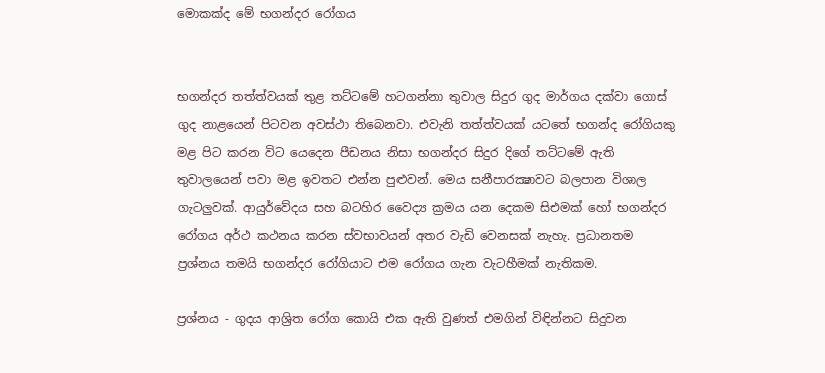මොකක්‌ද මේ භගන්දර රෝගය


භගන්දර තත්ත්වයක්‌ තුළ තට්‌ටමේ හටගන්නා තුවාල සිදුර ගුද මාර්ගය දක්‌වා ගොස්‌ ගුද නාළයෙන් පිටවන අවස්‌ථා තිබෙනවා. එවැනි තත්ත්වයක්‌ යටතේ භගන්ද රෝගියකු මළ පිට කරන විට යෙදෙන පීඩනය නිසා භගන්දර සිදුර දිගේ තට්‌ටමේ ඇති තුවාලයෙන් පවා මළ ඉවතට එන්න පුළුවන්. මෙය සනීපාරක්‍ෂාවට බලපාන විශාල ගැටලුවක්‌. ආයුර්වේදය සහ බටහිර වෛද්‍ය ක්‍රමය යන දෙකම සිඑමක්‌ හෝ භගන්දර රෝගය අර්ථ කථනය කරන ස්‌වභාවයන් අතර වැඩි වෙනසක්‌ නැහැ. ප්‍රධානතම ප්‍රශ්නය තමයි භගන්දර රෝගියාට එම රෝගය ගැන වැටහීමක්‌ නැතිකම.

ප්‍රශ්නය - ගුදය ආශ්‍රිත රෝග කොයි එක ඇති වුණත් එමගින් විඳින්නට සිදුවන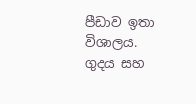පීඩාව ඉතා විශාලය. ගුදය සහ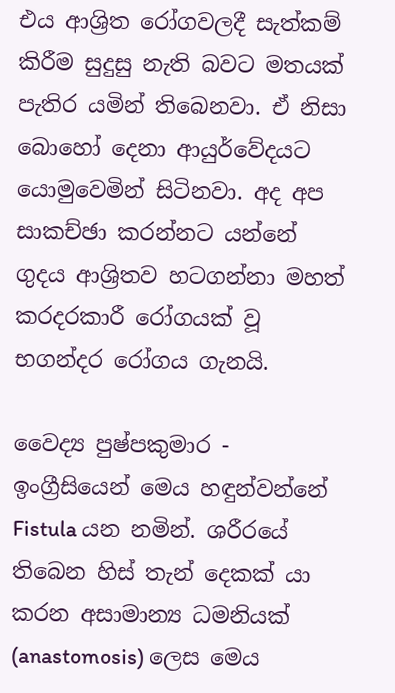එය ආශ්‍රිත රෝගවලදී සැත්කම් කිරීම සුදුසු නැති බවට මතයක්‌ පැතිර යමින් තිබෙනවා. ඒ නිසා බොහෝ දෙනා ආයුර්වේදයට යොමුවෙමින් සිටිනවා. අද අප සාකච්ඡා කරන්නට යන්නේ ගුදය ආශ්‍රිතව හටගන්නා මහත් කරදරකාරී රෝගයක්‌ වූ භගන්දර රෝගය ගැනයි.

වෛද්‍ය පුෂ්පකුමාර - ඉංග්‍රීසියෙන් මෙය හඳුන්වන්නේ Fistula යන නමින්. ශරීරයේ තිබෙන හිස්‌ තැන් දෙකක්‌ යා කරන අසාමාන්‍ය ධමනියක්‌ (anastomosis) ලෙස මෙය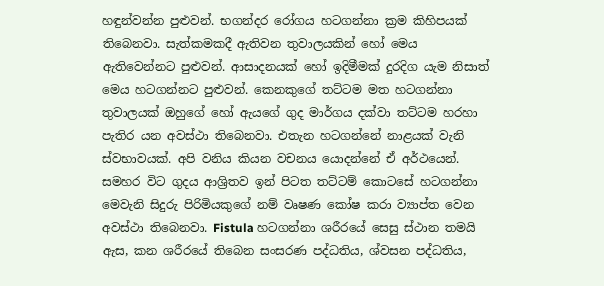හඳුන්වන්න පුළුවන්. භගන්දර රෝගය හටගන්නා ක්‍රම කිහිපයක්‌ තිබෙනවා. සැත්කමකදී ඇතිවන තුවාලයකින් හෝ මෙය ඇතිවෙන්නට පුළුවන්. ආසාදනයක්‌ හෝ ඉදිමීමක්‌ දුරදිග යැම නිසාත් මෙය හටගන්නට පුළුවන්. කෙනකුගේ තට්‌ටම මත හටගන්නා තුවාලයක්‌ ඔහුගේ හෝ ඇයගේ ගුද මාර්ගය දක්‌වා තට්‌ටම හරහා පැතිර යන අවස්‌ථා තිබෙනවා. එතැන හටගන්නේ නාළයක්‌ වැනි ස්‌වභාවයක්‌. අපි වනිය කියන වචනය යොදන්නේ ඒ අර්ථයෙන්. සමහර විට ගුදය ආශ්‍රිතව ඉන් පිටත තට්‌ටම් කොටසේ හටගන්නා මෙවැනි සිදුරු පිරිමියකුගේ නම් වෘෂණ කෝෂ කරා ව්‍යාප්ත වෙන අවස්‌ථා තිබෙනවා. Fistula හටගන්නා ශරීරයේ සෙසු ස්‌ථාන තමයි ඇස, කන ශරීරයේ තිබෙන සංසරණ පද්ධතිය, ශ්වසන පද්ධතිය,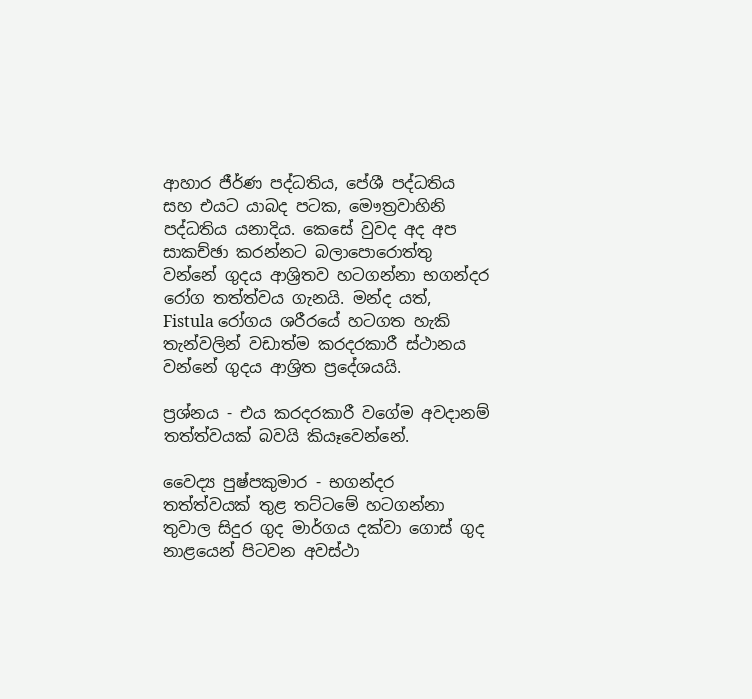ආහාර ජීර්ණ පද්ධතිය, පේශී පද්ධතිය සහ එයට යාබද පටක, මෞත්‍රවාහිනි පද්ධතිය යනාදිය. කෙසේ වුවද අද අප සාකච්ඡා කරන්නට බලාපොරොත්තු වන්නේ ගුදය ආශ්‍රිතව හටගන්නා භගන්දර රෝග තත්ත්වය ගැනයි. මන්ද යත්, Fistula රෝගය ශරීරයේ හටගත හැකි තැන්වලින් වඩාත්ම කරදරකාරී ස්‌ථානය වන්නේ ගුදය ආශ්‍රිත ප්‍රදේශයයි.

ප්‍රශ්නය - එය කරදරකාරී වගේම අවදානම් තත්ත්වයක්‌ බවයි කියෑවෙන්නේ.

වෛද්‍ය පුෂ්පකුමාර - භගන්දර තත්ත්වයක්‌ තුළ තට්‌ටමේ හටගන්නා තුවාල සිදුර ගුද මාර්ගය දක්‌වා ගොස්‌ ගුද නාළයෙන් පිටවන අවස්‌ථා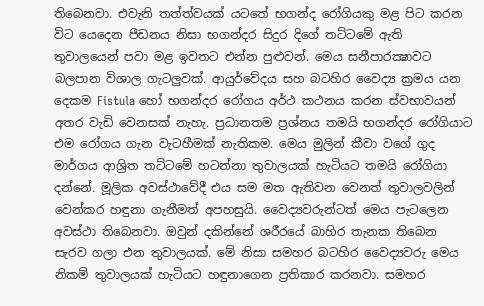තිබෙනවා. එවැනි තත්ත්වයක්‌ යටතේ භගන්ද රෝගියකු මළ පිට කරන විට යෙදෙන පීඩනය නිසා භගන්දර සිදුර දිගේ තට්‌ටමේ ඇති තුවාලයෙන් පවා මළ ඉවතට එන්න පුළුවන්. මෙය සනීපාරක්‍ෂාවට බලපාන විශාල ගැටලුවක්‌. ආයුර්වේදය සහ බටහිර වෛද්‍ය ක්‍රමය යන දෙකම Fistula හෝ භගන්දර රෝගය අර්ථ කථනය කරන ස්‌වභාවයන් අතර වැඩි වෙනසක්‌ නැහැ. ප්‍රධානතම ප්‍රශ්නය තමයි භගන්දර රෝගියාට එම රෝගය ගැන වැටහීමක්‌ නැතිකම. මෙය මුලින් කීවා වගේ ගුද මාර්ගය ආශ්‍රිත තට්‌ටමේ හටන්නා තුවාලයක්‌ හැටියට තමයි රෝගියා දන්නේ. මූලික අවස්‌ථාවේදී එය සම මත ඇතිවන වෙනත් තුවාලවලින් වෙන්කර හඳුනා ගැනීමත් අපහසුයි. වෛද්‍යවරුන්ටත් මෙය පැටලෙන අවස්‌ථා තිබෙනවා. ඔවුන් දකින්නේ ශරීරයේ බාහිර තැනක තිබෙන සැරව ගලා එන තුවාලයක්‌. මේ නිසා සමහර බටහිර වෛද්‍යවරු මෙය නිකම් තුවාලයක්‌ හැටියට හඳුනාගෙන ප්‍රතිකාර කරනවා. සමහර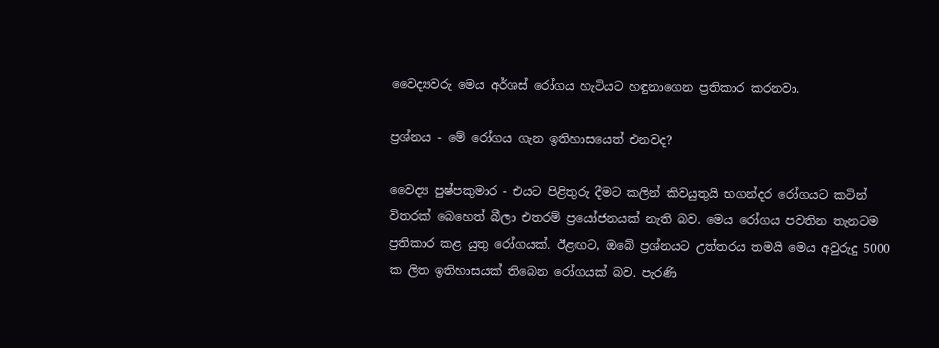වෛද්‍යවරු මෙය අර්ශස්‌ රෝගය හැටියට හඳුනාගෙන ප්‍රතිකාර කරනවා.

ප්‍රශ්නය - මේ රෝගය ගැන ඉතිහාසයෙත් එනවද?

වෛද්‍ය පුෂ්පකුමාර - එයට පිළිතුරු දීමට කලින් කිවයුතුයි භගන්දර රෝගයට කටින් විතරක්‌ බෙහෙත් බීලා එතරම් ප්‍රයෝජනයක්‌ නැති බව. මෙය රෝගය පවතින තැනටම ප්‍රතිකාර කළ යුතු රෝගයක්‌. ඊළඟට, ඔබේ ප්‍රශ්නයට උත්තරය තමයි මෙය අවුරුදු 5000 ක ලිත ඉතිහාසයක්‌ තිබෙන රෝගයක්‌ බව. පැරණි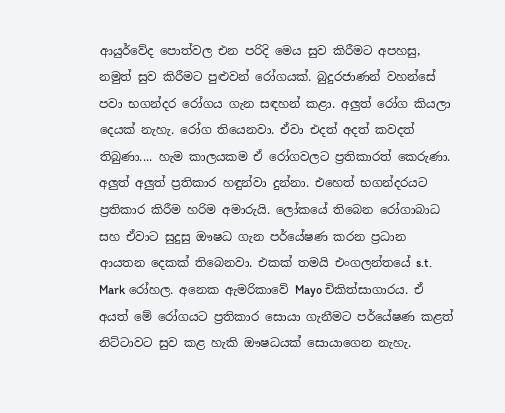ආයුර්වේද පොත්වල එන පරිදි මෙය සුව කිරීමට අපහසු, නමුත් සුව කිරීමට පුළුවන් රෝගයක්‌. බුදුරජාණන් වහන්සේ පවා භගන්දර රෝගය ගැන සඳහන් කළා. අලුත් රෝග කියලා දෙයක්‌ නැහැ. රෝග තියෙනවා. ඒවා එදත් අදත් කවදත් තිබුණා.... හැම කාලයකම ඒ රෝගවලට ප්‍රතිකාරත් කෙරුණා. අලුත් අලුත් ප්‍රතිකාර හඳුන්වා දුන්නා. එහෙත් භගන්දරයට ප්‍රතිකාර කිරීම හරිම අමාරුයි. ලෝකයේ තිබෙන රෝගාබාධ සහ ඒවාට සුදුසු ඖෂධ ගැන පර්යේෂණ කරන ප්‍රධාන ආයතන දෙකක්‌ තිබෙනවා. එකක්‌ තමයි එංගලන්තයේ s.t. Mark රෝහල. අනෙක ඇමරිකාවේ Mayo චිකිත්සාගාරය. ඒ අයත් මේ රෝගයට ප්‍රතිකාර සොයා ගැනීමට පර්යේෂණ කළත් නිට්‌ටාවට සුව කළ හැකි ඖෂධයක්‌ සොයාගෙන නැහැ.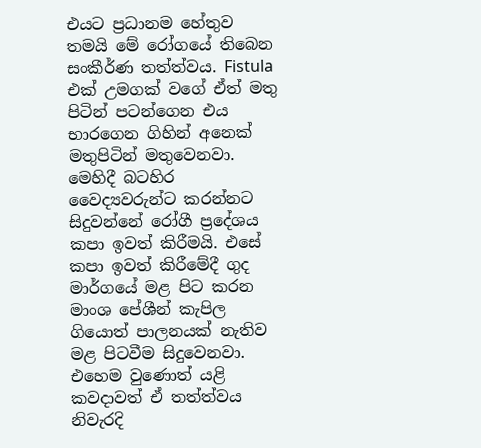එයට ප්‍රධානම හේතුව තමයි මේ රෝගයේ තිබෙන සංකීර්ණ තත්ත්වය. Fistula එක්‌ උමගක්‌ වගේ ඒත් මතු පිටින් පටන්ගෙන එය භාරගෙන ගිහින් අනෙක්‌ මතුපිටින් මතුවෙනවා. මෙහිදී බටහිර වෛද්‍යවරුන්ට කරන්නට සිදුවන්නේ රෝගී ප්‍රදේශය කපා ඉවත් කිරීමයි. එසේ කපා ඉවත් කිරීමේදී ගුද මාර්ගයේ මළ පිට කරන මාංශ පේශීන් කැපිල ගියොත් පාලනයක්‌ නැතිව මළ පිටවීම සිදුවෙනවා. එහෙම වුණොත් යළි කවදාවත් ඒ තත්ත්වය නිවැරදි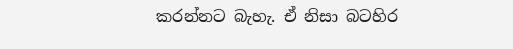කරන්නට බැහැ. ඒ නිසා බටහිර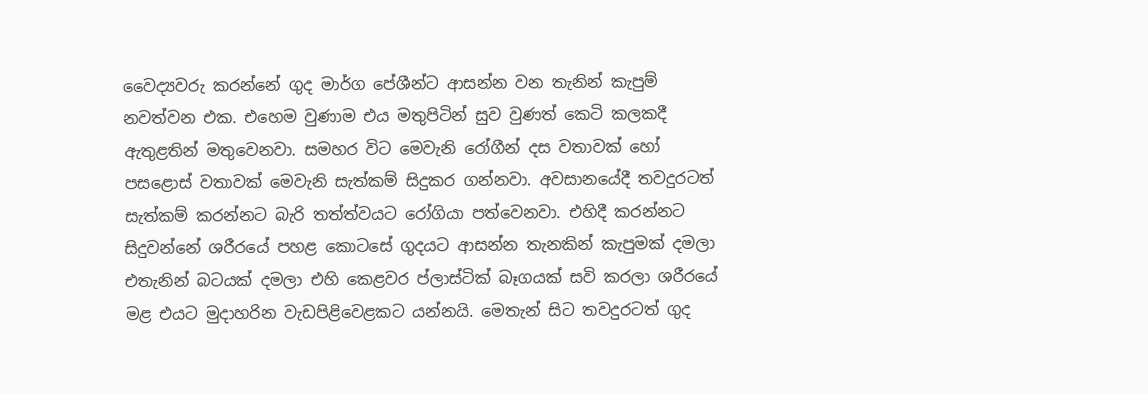වෛද්‍යවරු කරන්නේ ගුද මාර්ග පේශීන්ට ආසන්න වන තැනින් කැපුම් නවත්වන එක. එහෙම වුණාම එය මතුපිටින් සුව වුණත් කෙටි කලකදී ඇතුළතින් මතුවෙනවා. සමහර විට මෙවැනි රෝගීන් දස වතාවක්‌ හෝ පසළොස්‌ වතාවක්‌ මෙවැනි සැත්කම් සිදුකර ගන්නවා. අවසානයේදී තවදුරටත් සැත්කම් කරන්නට බැරි තත්ත්වයට රෝගියා පත්වෙනවා. එහිදී කරන්නට සිදුවන්නේ ශරීරයේ පහළ කොටසේ ගුදයට ආසන්න තැනකින් කැපුමක්‌ දමලා එතැනින් බටයක්‌ දමලා එහි කෙළවර ප්ලාස්‌ටික්‌ බෑගයක්‌ සවි කරලා ශරීරයේ මළ එයට මුදාහරින වැඩපිළිවෙළකට යන්නයි. මෙතැන් සිට තවදුරටත් ගුද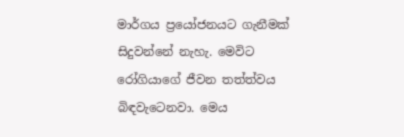මාර්ගය ප්‍රයෝජනයට ගැනීමක්‌ සිදුවන්නේ නැහැ. මෙවිට රෝගියාගේ ජීවන තත්ත්වය බිඳවැටෙනවා. මෙය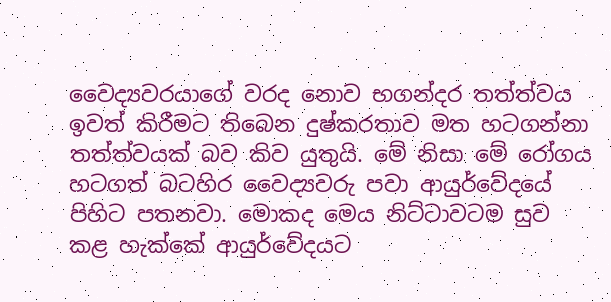වෛද්‍යවරයාගේ වරද නොව භගන්දර තත්ත්වය ඉවත් කිරීමට තිබෙන දුෂ්කරතාව මත හටගන්නා තත්ත්වයක්‌ බව කිව යුතුයි. මේ නිසා මේ රෝගය හටගත් බටහිර වෛද්‍යවරු පවා ආයුර්වේදයේ පිහිට පතනවා. මොකද මෙය නිට්‌ටාවටම සුව කළ හැක්‌කේ ආයුර්වේදයට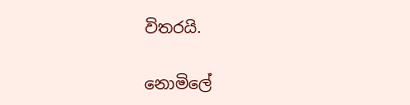විතරයි.

නොමිලේ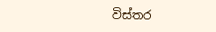විස්‌තර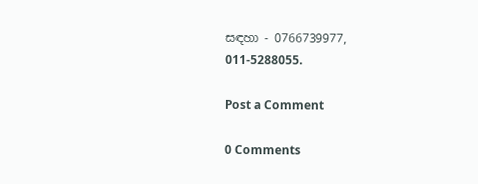සඳහා - 0766739977, 011-5288055.

Post a Comment

0 Comments